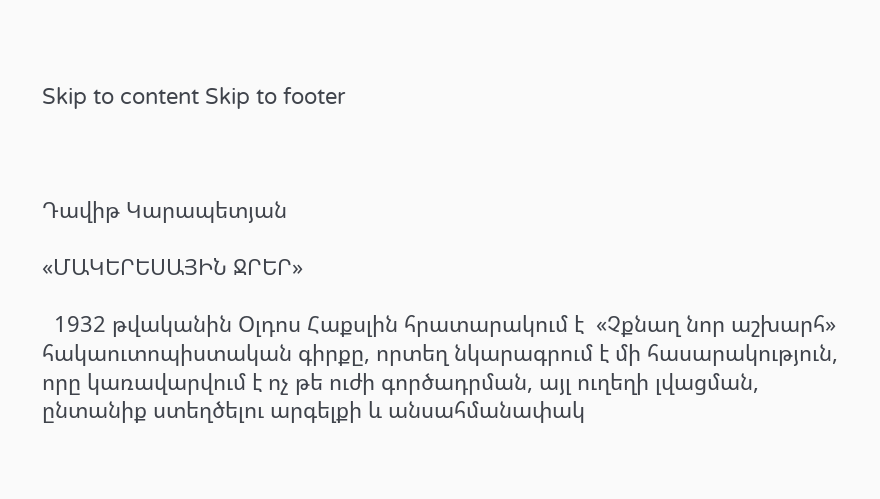Skip to content Skip to footer



Դավիթ Կարապետյան

«ՄԱԿԵՐԵՍԱՅԻՆ ՋՐԵՐ»

  1932 թվականին Օլդոս Հաքսլին հրատարակում է  «Չքնաղ նոր աշխարհ» հակաուտոպիստական գիրքը, որտեղ նկարագրում է մի հասարակություն, որը կառավարվում է ոչ թե ուժի գործադրման, այլ ուղեղի լվացման, ընտանիք ստեղծելու արգելքի և անսահմանափակ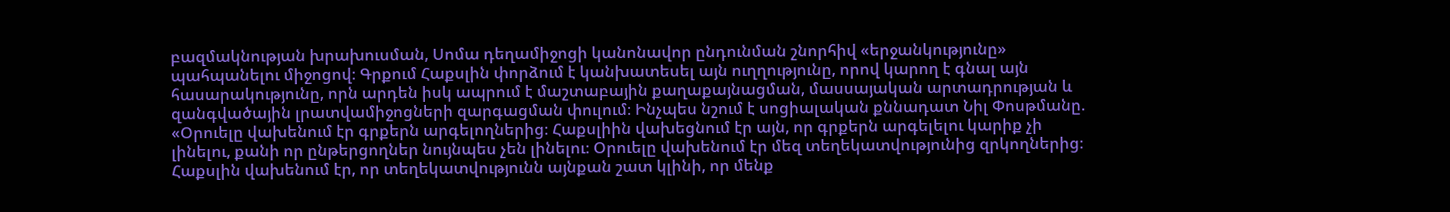բազմակնության խրախուսման, Սոմա դեղամիջոցի կանոնավոր ընդունման շնորհիվ «երջանկությունը» պահպանելու միջոցով։ Գրքում Հաքսլին փորձում է կանխատեսել այն ուղղությունը, որով կարող է գնալ այն հասարակությունը, որն արդեն իսկ ապրում է մաշտաբային քաղաքայնացման, մասսայական արտադրության և զանգվածային լրատվամիջոցների զարգացման փուլում։ Ինչպես նշում է սոցիալական քննադատ Նիլ Փոսթմանը. «Օրուելը վախենում էր գրքերն արգելողներից։ Հաքսլիին վախեցնում էր այն, որ գրքերն արգելելու կարիք չի լինելու, քանի որ ընթերցողներ նույնպես չեն լինելու։ Օրուելը վախենում էր մեզ տեղեկատվությունից զրկողներից։ Հաքսլին վախենում էր, որ տեղեկատվությունն այնքան շատ կլինի, որ մենք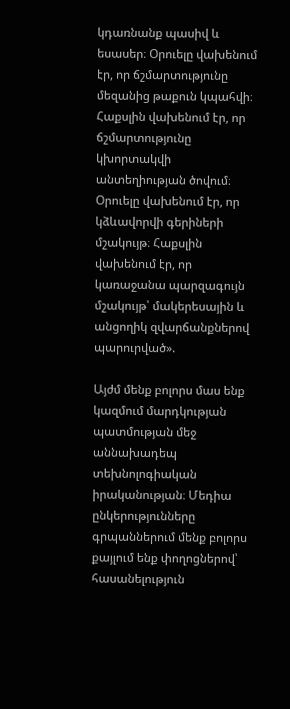կդառնանք պասիվ և եսասեր։ Օրուելը վախենում էր, որ ճշմարտությունը մեզանից թաքուն կպահվի։ Հաքսլին վախենում էր, որ ճշմարտությունը կխորտակվի անտեղիության ծովում։ Օրուելը վախենում էր, որ կձևավորվի գերիների մշակույթ։ Հաքսլին վախենում էր, որ կառաջանա պարզագույն մշակույթ՝ մակերեսային և անցողիկ զվարճանքներով պարուրված».

Այժմ մենք բոլորս մաս ենք կազմում մարդկության պատմության մեջ աննախադեպ տեխնոլոգիական իրականության։ Մեդիա ընկերությունները գրպաններում մենք բոլորս քայլում ենք փողոցներով՝ հասանելություն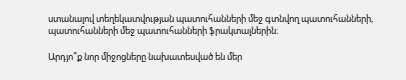ստանալով տեղեկատվության պատուհանների մեջ գտնվող պատուհանների, պատուհանների մեջ պատուհանների ֆրակտալներին։

Արդյո՞ք նոր միջոցները նախատեսված են մեր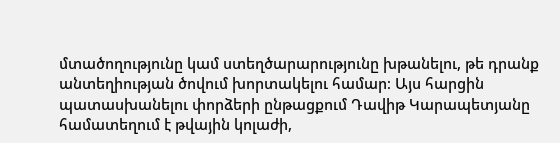մտածողությունը կամ ստեղծարարությունը խթանելու, թե դրանք անտեղիության ծովում խորտակելու համար։ Այս հարցին պատասխանելու փորձերի ընթացքում Դավիթ Կարապետյանը համատեղում է թվային կոլաժի,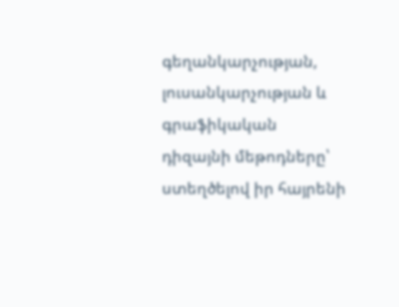գեղանկարչության, լուսանկարչության և գրաֆիկական դիզայնի մեթոդները՝ ստեղծելով իր հայրենի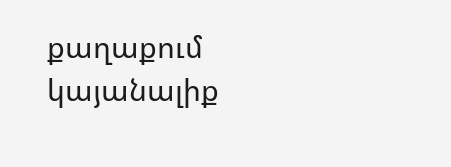քաղաքում կայանալիք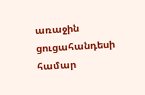առաջին ցուցահանդեսի համար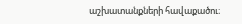աշխատանքների հավաքածու։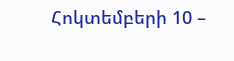Հոկտեմբերի 10 –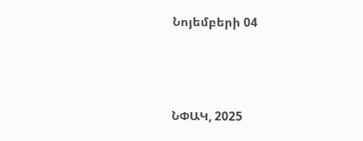Նոյեմբերի 04



ՆՓԱԿ, 2025